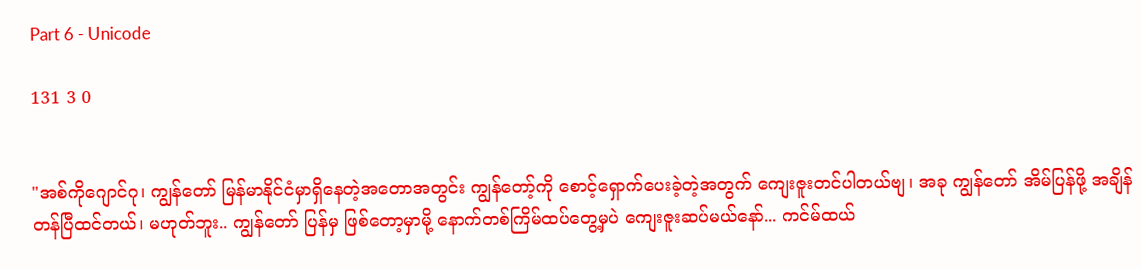Part 6 - Unicode

131 3 0


"အစ်ကိုဂျောင်ဂု၊ ကျွန်တော် မြန်မာနိုင်ငံမှာရှိနေတဲ့အတောအတွင်း ကျွန်တော့်ကို စောင့်ရှောက်ပေးခဲ့တဲ့အတွက် ကျေးဇူးတင်ပါတယ်ဗျ၊ အခု ကျွန်တော် အိမ်ပြန်ဖို့ အချိန်တန်ပြီထင်တယ်၊ မဟုတ်ဘူး.. ကျွန်တော် ပြန်မှ ဖြစ်တော့မှာမို့ နောက်တစ်ကြိမ်ထပ်တွေ့မှပဲ ကျေးဇူးဆပ်မယ်နော်... ကင်မ်ထယ်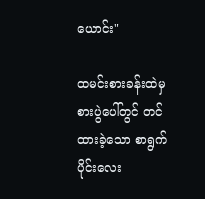ယောင်း"

ထမင်းစားခန်းထဲမှ စားပွဲပေါ်တွင် တင်ထားခဲ့သော စာရွက်ပိုင်းလေး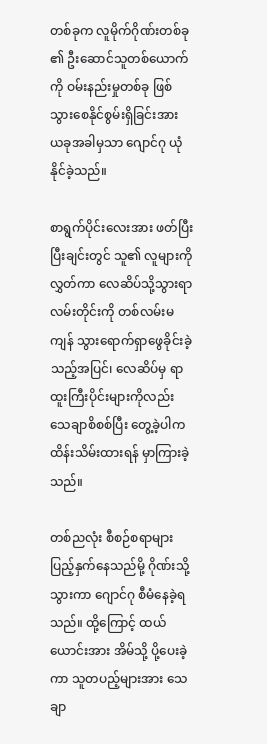တစ်ခုက လူမိုက်ဂိုဏ်းတစ်ခု၏ ဦးဆောင်သူတစ်ယောက်ကို ဝမ်းနည်းမှုတစ်ခု ဖြစ်သွားစေနိုင်စွမ်းရှိခြင်းအား ယခုအခါမှသာ ဂျောင်ဂု ယုံနိုင်ခဲ့သည်။

စာရွက်ပိုင်းလေးအား ဖတ်ပြီးပြီးချင်းတွင် သူ၏ လူများကို လွှတ်ကာ လေဆိပ်သို့သွားရာ လမ်းတိုင်းကို တစ်လမ်းမကျန် သွားရောက်ရှာဖွေခိုင်းခဲ့သည့်အပြင်၊ လေဆိပ်မှ ရာထူးကြီးပိုင်းများကိုလည်း သေချာစိစစ်ပြီး တွေ့ခဲ့ပါက ထိန်းသိမ်းထားရန် မှာကြားခဲ့သည်။

တစ်ညလုံး စီစဉ်စရာများ ပြည့်နှက်နေသည်မို့ ဂိုဏ်းသို့သွားကာ ဂျောင်ဂု စီမံနေခဲ့ရသည်။ ထို့ကြောင့် ထယ်ယောင်းအား အိမ်သို့ ပို့ပေးခဲ့ကာ သူတပည့်များအား သေချာ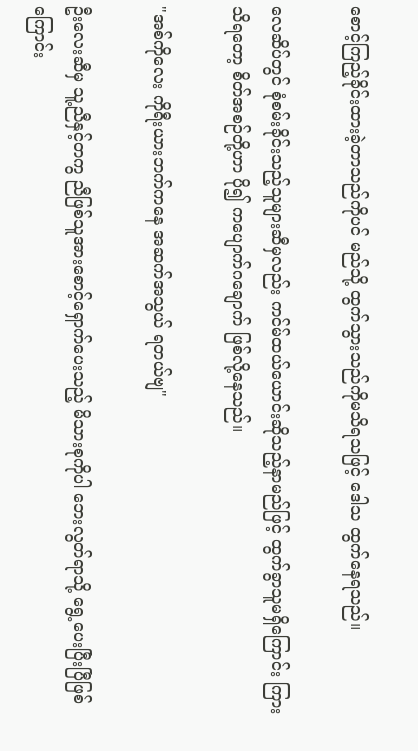စောင့်ကြည့်ခိုင်းထားခဲ့တာသည်ကိုပင် မည်သို့ ထွက်သွားသည်ကိုမသိရသဖြင့် ဒေါသ ထွက်နေရသည်။

လေဆိပ်တွင် စုံစမ်းခိုင်းသည့်သူများဆီမှလည်း ကင်မ်ထယ်ယောင်းဆိုသည့်နာမည်ဖြင့် ထွက်ခွာသူမရှိကြောင်း ကြားသိရတော့ စိတ်အစဉ်တို့ဟာ ပို၍ ကပျောက်ဂချောက် ဖြစ်လို့နေသည်။

"အစ်ကိုလေး ကိုရီးယားဘက်ကနေ အဆက်အသွယ် ရတယ်ဗျ"

ဦးလေးဆီမှ သူ့ညီနှင့်တကွ ညီဖြစ်သူအားစောင့်ရှောက်ပေးသည့် မိသားစုကိုပါ ဘေးလွတ်ရာသို့ ရွေ့ပေးပြီးပြီဖြစ်ကြောင်း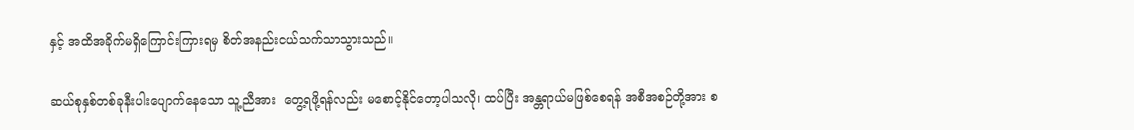နှင့် အထိအခိုက်မရှိကြောင်းကြားရမှ စိတ်အနည်းငယ်သက်သာသွားသည်။

ဆယ်စုနှစ်တစ်ခုနီးပါးပျောက်နေသော သူ့ညီအား  တွေ့ရဖို့ရန်လည်း မစောင့်နိုင်တော့ပါသလို၊ ထပ်ပြီး အန္တရာယ်မဖြစ်စေရန် အစီအစဉ်တို့အား စ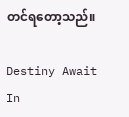တင်ရတော့သည်။

Destiny Await In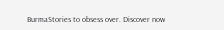BurmaStories to obsess over. Discover now